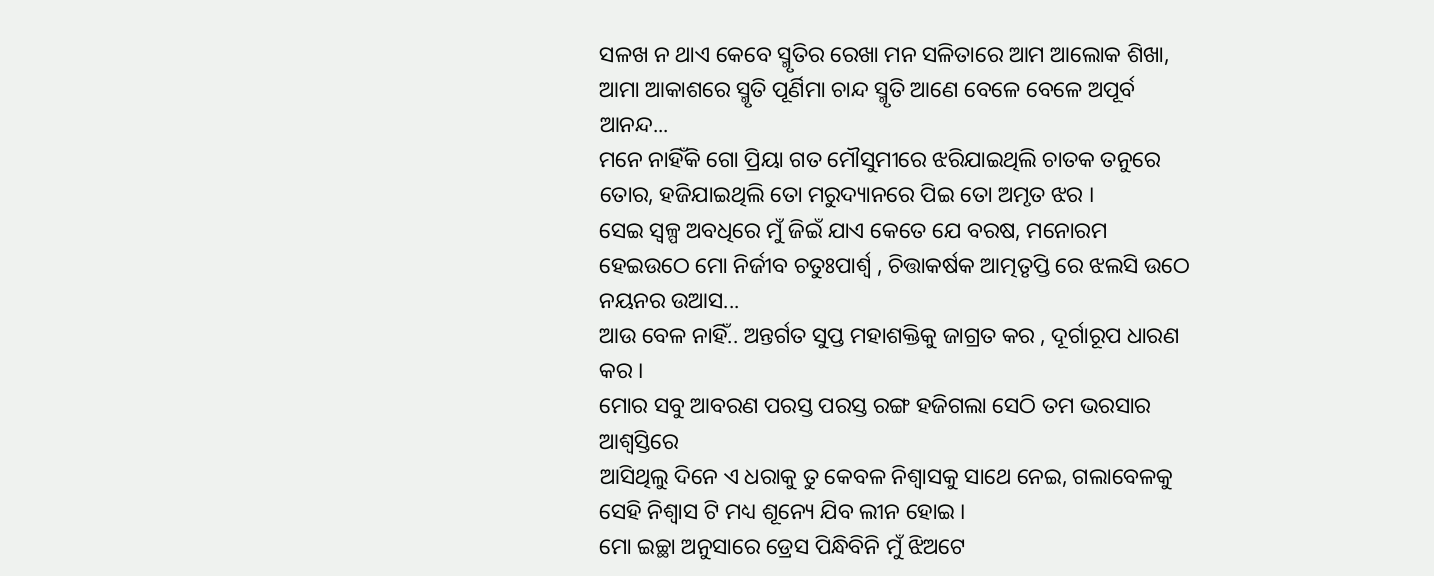ସଳଖ ନ ଥାଏ କେବେ ସ୍ମୃତିର ରେଖା ମନ ସଳିତାରେ ଆମ ଆଲୋକ ଶିଖା, ଆମା ଆକାଶରେ ସ୍ମୃତି ପୂର୍ଣିମା ଚାନ୍ଦ ସ୍ମୃତି ଆଣେ ବେଳେ ବେଳେ ଅପୂର୍ବ ଆନନ୍ଦ...
ମନେ ନାହିଁକି ଗୋ ପ୍ରିୟା ଗତ ମୌସୁମୀରେ ଝରିଯାଇଥିଲି ଚାତକ ତନୁରେ ତୋର, ହଜିଯାଇଥିଲି ତୋ ମରୁଦ୍ୟାନରେ ପିଇ ତୋ ଅମୃତ ଝର ।
ସେଇ ସ୍ୱଳ୍ପ ଅବଧିରେ ମୁଁ ଜିଇଁ ଯାଏ କେତେ ଯେ ବରଷ, ମନୋରମ ହେଇଉଠେ ମୋ ନିର୍ଜୀବ ଚତୁଃପାର୍ଶ୍ୱ , ଚିତ୍ତାକର୍ଷକ ଆତ୍ମତୃପ୍ତି ରେ ଝଲସି ଉଠେ ନୟନର ଉଆସ...
ଆଉ ବେଳ ନାହିଁ.. ଅନ୍ତର୍ଗତ ସୁପ୍ତ ମହାଶକ୍ତିକୁ ଜାଗ୍ରତ କର , ଦୂର୍ଗାରୂପ ଧାରଣ କର ।
ମୋର ସବୁ ଆବରଣ ପରସ୍ତ ପରସ୍ତ ରଙ୍ଗ ହଜିଗଲା ସେଠି ତମ ଭରସାର ଆଶ୍ୱସ୍ତିରେ
ଆସିଥିଲୁ ଦିନେ ଏ ଧରାକୁ ତୁ କେବଳ ନିଶ୍ବାସକୁ ସାଥେ ନେଇ, ଗଲାବେଳକୁ ସେହି ନିଶ୍ବାସ ଟି ମଧ୍ୟ ଶୂନ୍ୟେ ଯିବ ଲୀନ ହୋଇ ।
ମୋ ଇଚ୍ଛା ଅନୁସାରେ ଡ୍ରେସ ପିନ୍ଧିବିନି ମୁଁ ଝିଅଟେ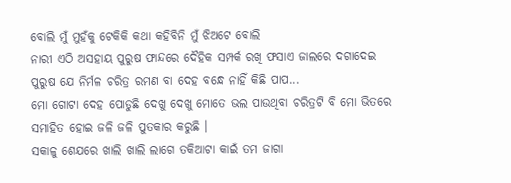ବୋଲି ମୁଁ ମୁହଁକୁ ଟେକିକି କଥା କହିବିନି ମୁଁ ଝିଅଟେ ବୋଲି
ନାରୀ ଏଠି ଅସହାୟ ପୁରୁଷ ଫାନ୍ଦରେ ଦୈହିକ ସମ୍ପର୍କ ରଖି ଫସାଏ ଜାଲରେ ଦଗାଦେଇ ପୁରୁଷ ଯେ ନିର୍ମଳ ଚରିତ୍ର ରମଣ ବା ଦେହ ବନ୍ଧେ ନାହିଁ କିଛି ପାପ...
ମୋ ଗୋଟା ଦେହ ପୋଡୁଛି ଦେଖୁ ଦେଖୁ ମୋତେ ଭଲ ପାଉଥିବା ଚରିତ୍ରଟି ବି ମୋ ଭିତରେ ସମାହିତ ହୋଇ ଜଳି ଜଳି ପୁତକାର କରୁଛି ।
ସକାଳୁ ଶେଯରେ ଖାଲି ଖାଲି ଲାଗେ ତକିଆଟା କାଇଁ ତମ ଜାଗା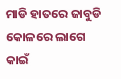ମାଡି ହାତରେ ଜାବୁଡି କୋଳରେ ଲାଗେ କାଇଁ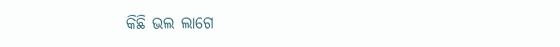କିଛି ଭଲ ଲାଗେ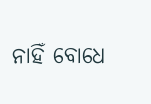ନାହିଁ ବୋଧେ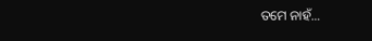ତମେ ନାହଁ...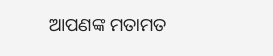ଆପଣଙ୍କ ମତାମତ